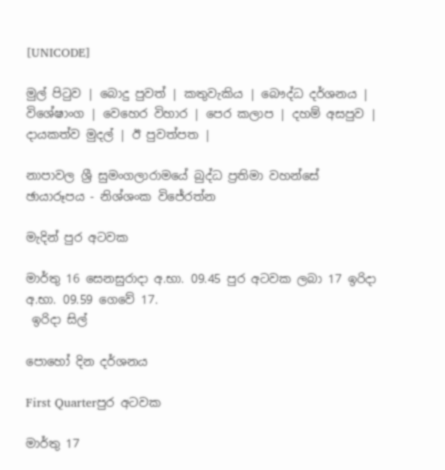[UNICODE]

මුල් පිටුව | බොදු පුවත් | කතුවැකිය | බෞද්ධ දර්ශනය | විශේෂාංග | වෙහෙර විහාර | පෙර කලාප | දහම් අසපුව | දායකත්ව මුදල් | ඊ පුවත්පත |

නාපාවල ශ්‍රී සුමංගලාරාමයේ බුද්ධ ප්‍රතිමා වහන්සේ
ඡායාරූපය - නිශ්ශංක විජේරත්න

මැදින් පුර අටවක

මාර්තු 16 සෙනසුරාදා අ.භා. 09.45 පුර අටවක ලබා 17 ඉරිදා
අ.භා. 09.59 ගෙවේ 17.
 ඉරිදා සිල්

පොහෝ දින දර්ශනය

First Quarterපුර අටවක

මාර්තු 17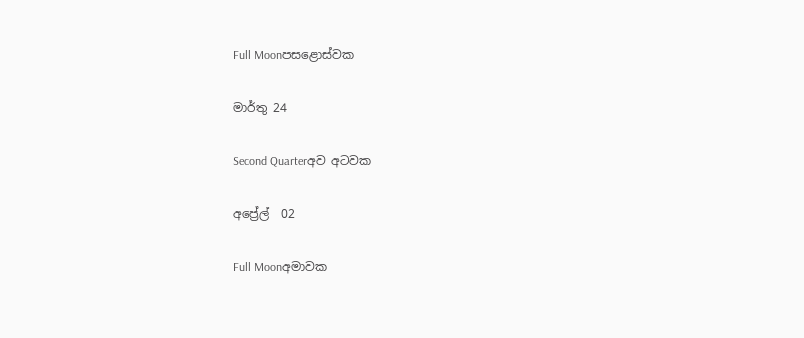Full Moonපසළොස්වක

මාර්තු 24

Second Quarterඅව අටවක

අප්‍රේල්  02

Full Moonඅමාවක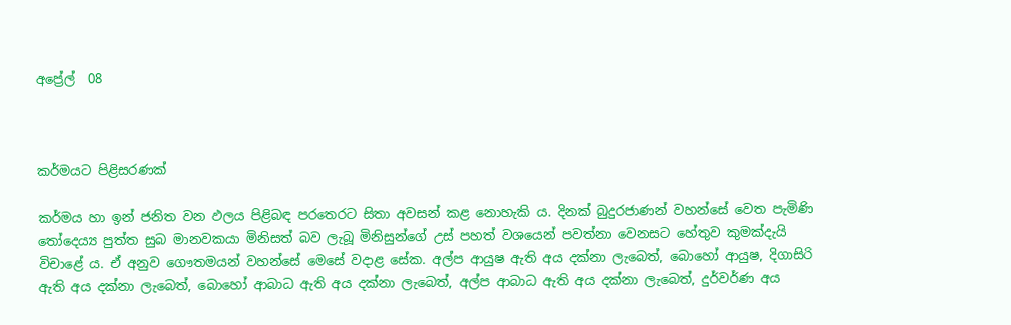අප්‍රේල්  08



කර්මයට පිළිසරණක්

කර්මය හා ඉන් ජනිත වන ඵලය පිළිබඳ පරතෙරට සිතා අවසන් කළ නොහැකි ය. දිනක් බුදුරජාණන් වහන්සේ වෙත පැමිණි තෝදෙය්‍ය පුත්ත සුබ මානවකයා මිනිසත් බව ලැබූ මිනිසුන්ගේ උස් පහත් වශයෙන් පවත්නා වෙනසට හේතුව කුමක්දැයි විචාළේ ය. ඒ අනුව ගෞතමයන් වහන්සේ මෙසේ වදාළ සේක. අල්ප ආයුෂ ඇති අය දක්නා ලැබෙත්, බොහෝ ආයුෂ, දිගාසිරි ඇති අය දක්නා ලැබෙත්, බොහෝ ආබාධ ඇති අය දක්නා ලැබෙත්, අල්ප ආබාධ ඇති අය දක්නා ලැබෙත්, දුර්වර්ණ අය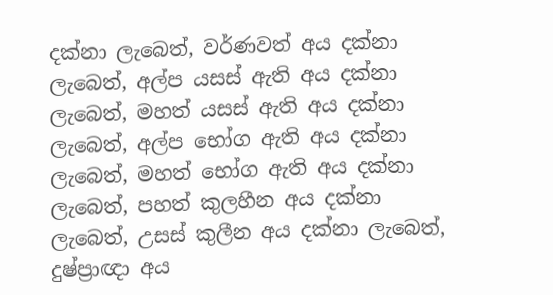දක්නා ලැබෙත්, වර්ණවත් අය දක්නා ලැබෙත්, අල්ප යසස් ඇති අය දක්නා ලැබෙත්, මහත් යසස් ඇති අය දක්නා ලැබෙත්, අල්ප භෝග ඇති අය දක්නා ලැබෙත්, මහත් භෝග ඇති අය දක්නා ලැබෙත්, පහත් කුලහීන අය දක්නා ලැබෙත්, උසස් කුලීන අය දක්නා ලැබෙත්, දුෂ්ප්‍රාඥා අය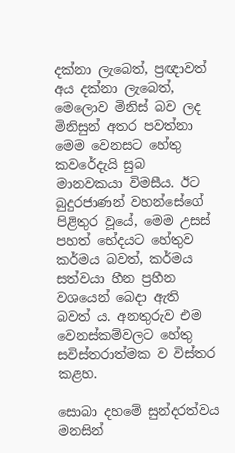දක්නා ලැබෙත්, ප්‍රඥාවත් අය දක්නා ලැබෙත්, මෙලොව මිනිස් බව ලද මිනිසුන් අතර පවත්නා මෙම වෙනසට හේතු කවරේදැයි සුබ මානවකයා විමසීය. ඊට බුදුරජාණන් වහන්සේගේ පිළිතුර වූයේ, මෙම උසස් පහත් භේදයට හේතුව කර්මය බවත්, කර්මය සත්වයා හීන ප්‍රහීන වශයෙන් බෙදා ඇති බවත් ය. අනතුරුව එම වෙනස්කම්වලට හේතු සවිස්තරාත්මක ව විස්තර කළහ.

සොබා දහමේ සුන්දරත්වය මනසින්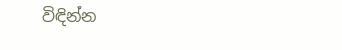විඳින්න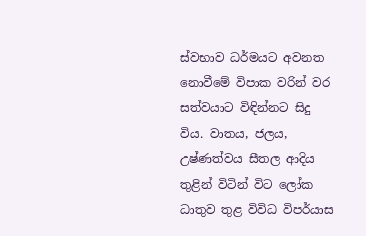ස්වභාව ධර්මයට අවනත නොවීමේ විපාක වරින් වර සත්වයාට විඳින්නට සිදු විය. වාතය, ජලය, උෂ්ණත්වය සීතල ආදිය තුළින් විටින් විට ලෝක ධාතුව තුළ විවිධ විපර්යාස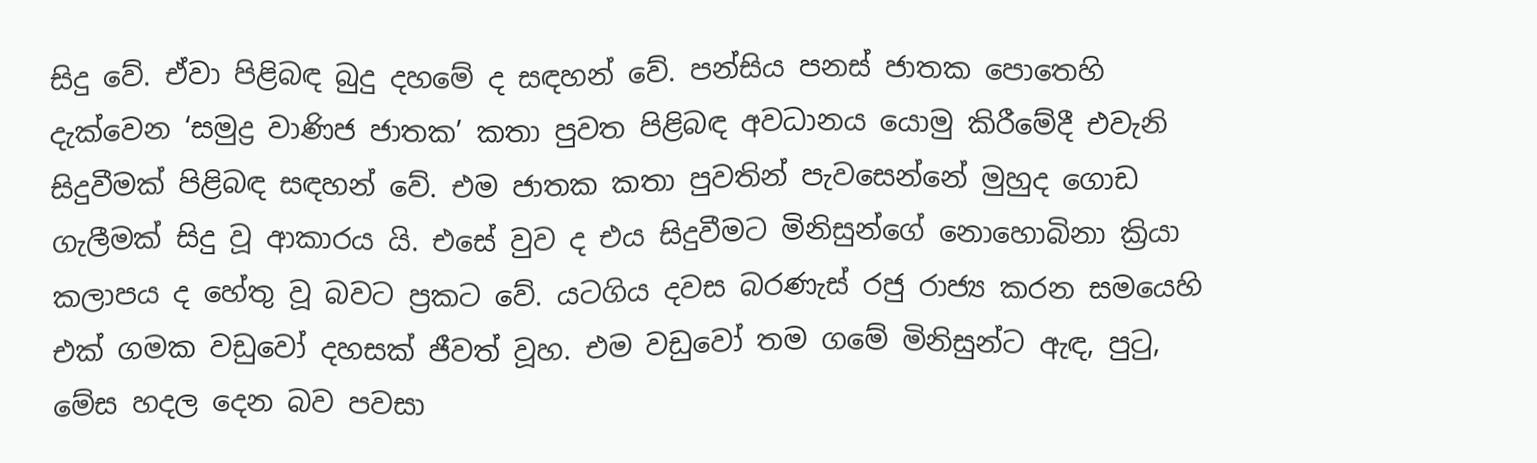සිදු වේ. ඒවා පිළිබඳ බුදු දහමේ ද සඳහන් වේ. පන්සිය පනස් ජාතක පොතෙහි දැක්වෙන ‘සමුද්‍ර වාණිජ ජාතක’ කතා පුවත පිළිබඳ අවධානය යොමු කිරීමේදී එවැනි සිදුවීමක් පිළිබඳ සඳහන් වේ. එම ජාතක කතා පුවතින් පැවසෙන්නේ මුහුද ගොඩ ගැලීමක් සිදු වූ ආකාරය යි. එසේ වුව ද එය සිදුවීමට මිනිසුන්ගේ නොහොබිනා ක්‍රියා කලාපය ද හේතු වූ බවට ප්‍රකට වේ. යටගිය දවස බරණැස් රජු රාජ්‍ය කරන සමයෙහි එක් ගමක වඩුවෝ දහසක් ජීවත් වූහ. එම වඩුවෝ තම ගමේ මිනිසුන්ට ඇඳ, පුටු, මේස හදල දෙන බව පවසා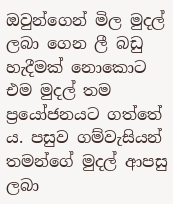ඔවුන්ගෙන් මිල මුදල් ලබා ගෙන ලී බඩු හැදීමක් නොකොට එම මුදල් තම ප්‍රයෝජනයට ගත්තේ ය. පසුව ගම්වැසියන් තමන්ගේ මුදල් ආපසු ලබා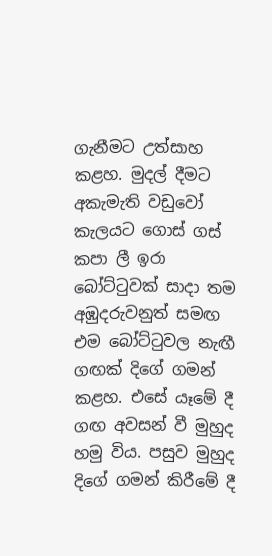ගැනීමට උත්සාහ කළහ. මුදල් දීමට අකැමැති වඩුවෝ කැලයට ගොස් ගස් කපා ලී ඉරා බෝට්ටුවක් සාදා තම අඹුදරුවනුත් සමඟ එම බෝට්ටුවල නැඟී ගඟක් දිගේ ගමන් කළහ. එසේ යෑමේ දී ගඟ අවසන් වී මුහුද හමු විය. පසුව මුහුද දිගේ ගමන් කිරීමේ දී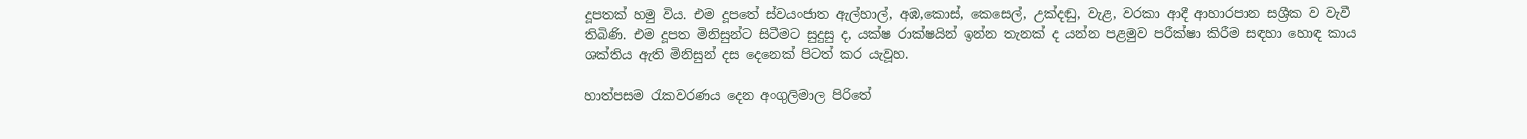දූපතක් හමු විය. එම දූපතේ ස්වයංජාත ඇල්හාල්, අඹ,කොස්, කෙසෙල්, උක්දඬු, වැළ, වරකා ආදී ආහාරපාන සශ්‍රීක ව වැවී තිබිණි. එම දූපත මිනිසුන්ට සිටීමට සුදුසු ද, යක්ෂ රාක්ෂයින් ඉන්න තැනක් ද යන්න පළමුව පරීක්ෂා කිරීම සඳහා හොඳ කාය ශක්තිය ඇති මිනිසුන් දස දෙනෙක් පිටත් කර යැවූහ.

හාත්පසම රැකවරණය දෙන අංගුලිමාල පිරිතේ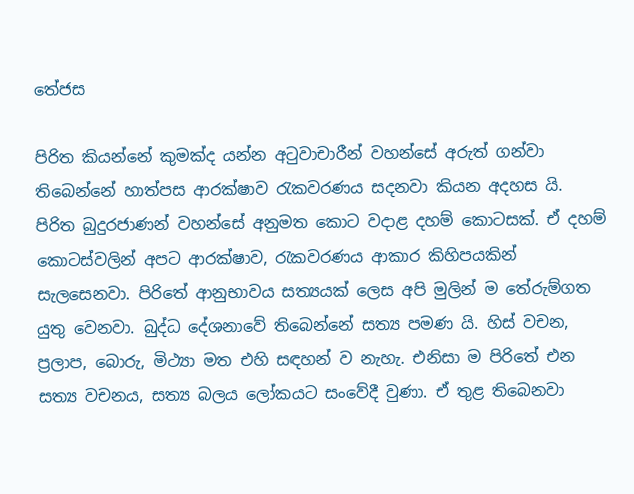තේජස

පිරිත කියන්නේ කුමක්ද යන්න අටුවාචාරීන් වහන්සේ අරුත් ගන්වා තිබෙන්නේ හාත්පස ආරක්ෂාව රැකවරණය සදනවා කියන අදහස යි. පිරිත බුදුරජාණන් වහන්සේ අනුමත කොට වදාළ දහම් කොටසක්. ඒ දහම් කොටස්වලින් අපට ආරක්ෂාව, රැකවරණය ආකාර කිහිපයකින් සැලසෙනවා. පිරිතේ ආනුභාවය සත්‍යයක් ලෙස අපි මුලින් ම තේරුම්ගත යුතු වෙනවා. බුද්ධ දේශනාවේ තිබෙන්නේ සත්‍ය පමණ යි. හිස් වචන, ප්‍රලාප, බොරු, මිථ්‍යා මත එහි සඳහන් ව නැහැ. එනිසා ම පිරිතේ එන සත්‍ය වචනය, සත්‍ය බලය ලෝකයට සංවේදී වුණා. ඒ තුළ තිබෙනවා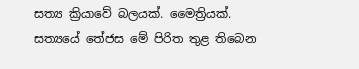සත්‍ය ක්‍රියාවේ බලයක්. මෛත්‍රියක්. සත්‍යයේ තේජස මේ පිරිත තුළ තිබෙන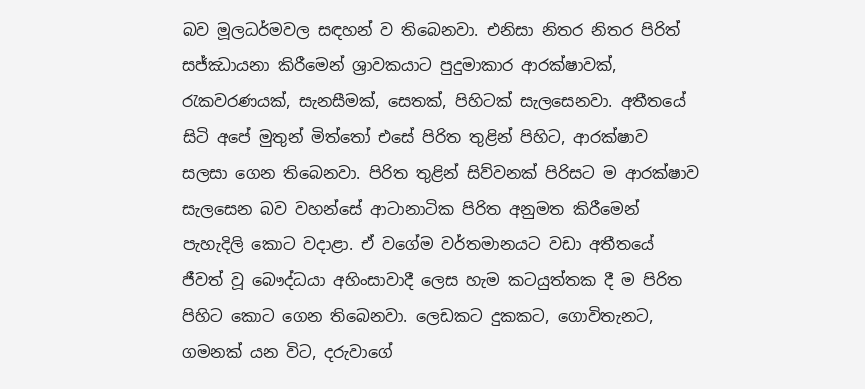බව මූලධර්මවල සඳහන් ව තිබෙනවා. එනිසා නිතර නිතර පිරිත් සජ්ඣායනා කිරීමෙන් ශ්‍රාවකයාට පුදුමාකාර ආරක්ෂාවක්, රැකවරණයක්, සැනසීමක්, සෙතක්, පිහිටක් සැලසෙනවා. අතීතයේ සිටි අපේ මුතුන් මිත්තෝ එසේ පිරිත තුළින් පිහිට, ආරක්ෂාව සලසා ගෙන තිබෙනවා. පිරිත තුළින් සිව්වනක් පිරිසට ම ආරක්ෂාව සැලසෙන බව වහන්සේ ආටානාටික පිරිත අනුමත කිරීමෙන් පැහැදිලි කොට වදාළා. ඒ වගේම වර්තමානයට වඩා අතීතයේ ජීවත් වූ බෞද්ධයා අහිංසාවාදී ලෙස හැම කටයුත්තක දී ම පිරිත පිහිට කොට ගෙන තිබෙනවා. ලෙඩකට දුකකට, ගොවිතැනට, ගමනක් යන විට, දරුවාගේ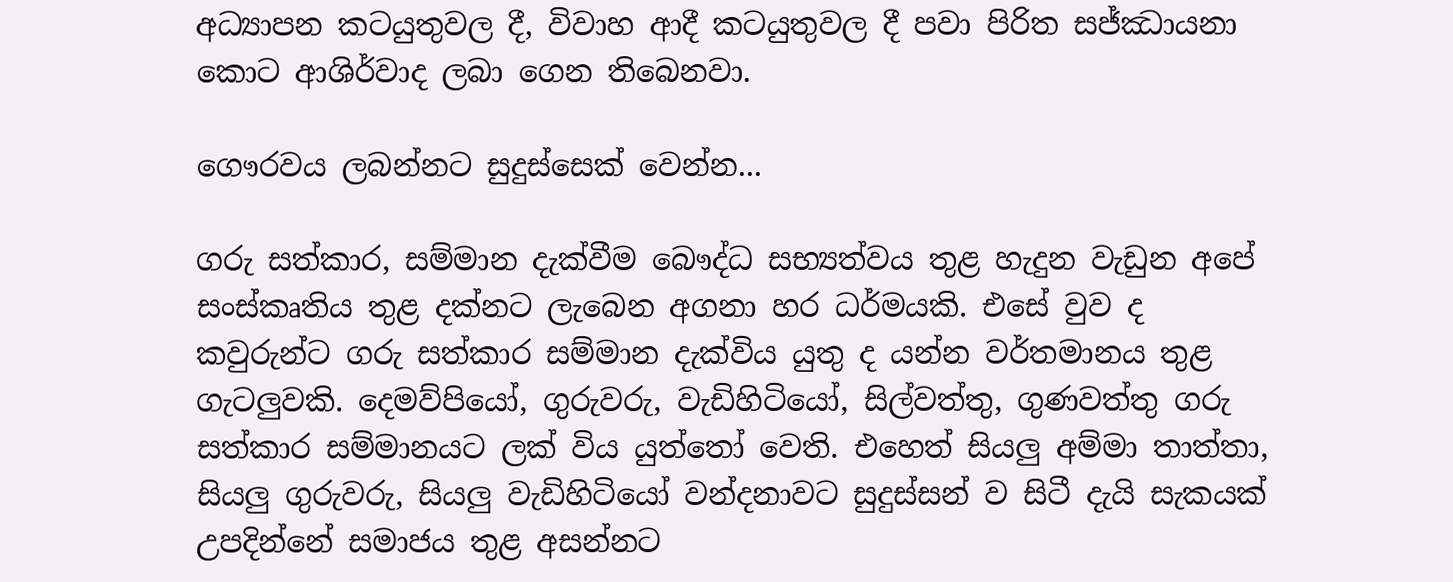අධ්‍යාපන කටයුතුවල දී, විවාහ ආදී කටයුතුවල දී පවා පිරිත සජ්ඣායනා කොට ආශිර්වාද ලබා ගෙන තිබෙනවා.

ගෞරවය ලබන්නට සුදුස්සෙක් වෙන්න...

ගරු සත්කාර, සම්මාන දැක්වීම බෞද්ධ සභ්‍යත්වය තුළ හැදුන වැඩුන අපේ සංස්කෘතිය තුළ දක්නට ලැබෙන අගනා හර ධර්මයකි. එසේ වුව ද කවුරුන්ට ගරු සත්කාර සම්මාන දැක්විය යුතු ද යන්න වර්තමානය තුළ ගැටලුවකි. දෙමව්පියෝ, ගුරුවරු, වැඩිහිටියෝ, සිල්වත්තු, ගුණවත්තු ගරු සත්කාර සම්මානයට ලක් විය යුත්තෝ වෙති. එහෙත් සියලු අම්මා තාත්තා, සියලු ගුරුවරු, සියලු වැඩිහිටියෝ වන්දනාවට සුදුස්සන් ව සිටී දැයි සැකයක් උපදින්නේ සමාජය තුළ අසන්නට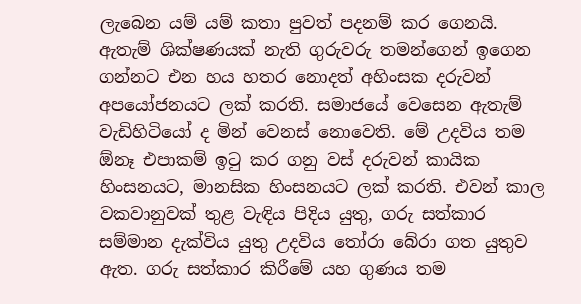ලැබෙන යම් යම් කතා පුවත් පදනම් කර ගෙනයි. ඇතැම් ශික්ෂණයක් නැති ගුරුවරු තමන්ගෙන් ඉගෙන ගන්නට එන හය හතර නොදත් අහිංසක දරුවන් අපයෝජනයට ලක් කරති. සමාජයේ වෙසෙන ඇතැම් වැඩිහිටියෝ ද මින් වෙනස් නොවෙති. මේ උදවිය තම ඕනෑ එපාකම් ඉටු කර ගනු වස් දරුවන් කායික හිංසනයට, මානසික හිංසනයට ලක් කරති. එවන් කාල වකවානුවක් තුළ වැඳිය පිදිය යුතු, ගරු සත්කාර සම්මාන දැක්විය යුතු උදවිය තෝරා බේරා ගත යුතුව ඇත. ගරු සත්කාර කිරීමේ යහ ගුණය තම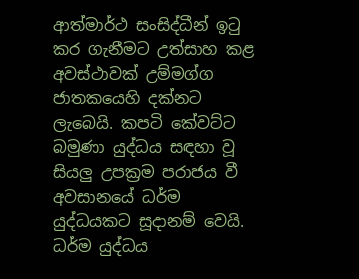ආත්මාර්ථ සංසිද්ධීන් ඉටු කර ගැනීමට උත්සාහ කළ අවස්ථාවක් උම්මග්ග ජාතකයෙහි දක්නට ලැබෙයි. කපටි කේවට්ට බමුණා යුද්ධය සඳහා වූ සියලු උපක්‍රම පරාජය වී අවසානයේ ධර්ම යුද්ධයකට සූදානම් වෙයි. ධර්ම යුද්ධය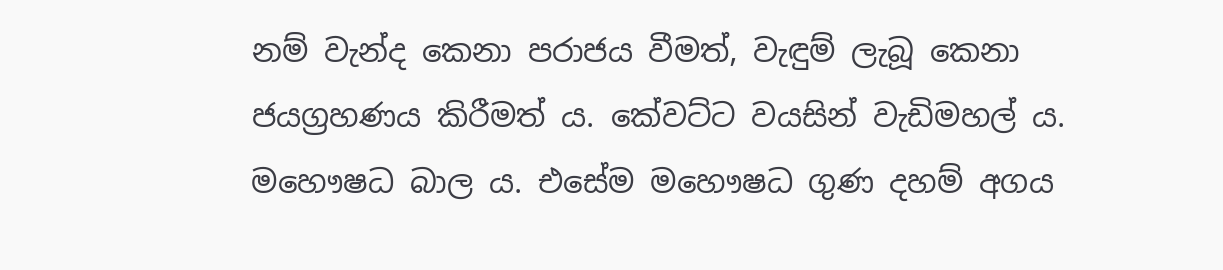නම් වැන්ද කෙනා පරාජය වීමත්, වැඳුම් ලැබූ කෙනා ජයග්‍රහණය කිරීමත් ය. කේවට්ට වයසින් වැඩිමහල් ය. මහෞෂධ බාල ය. එසේම මහෞෂධ ගුණ දහම් අගය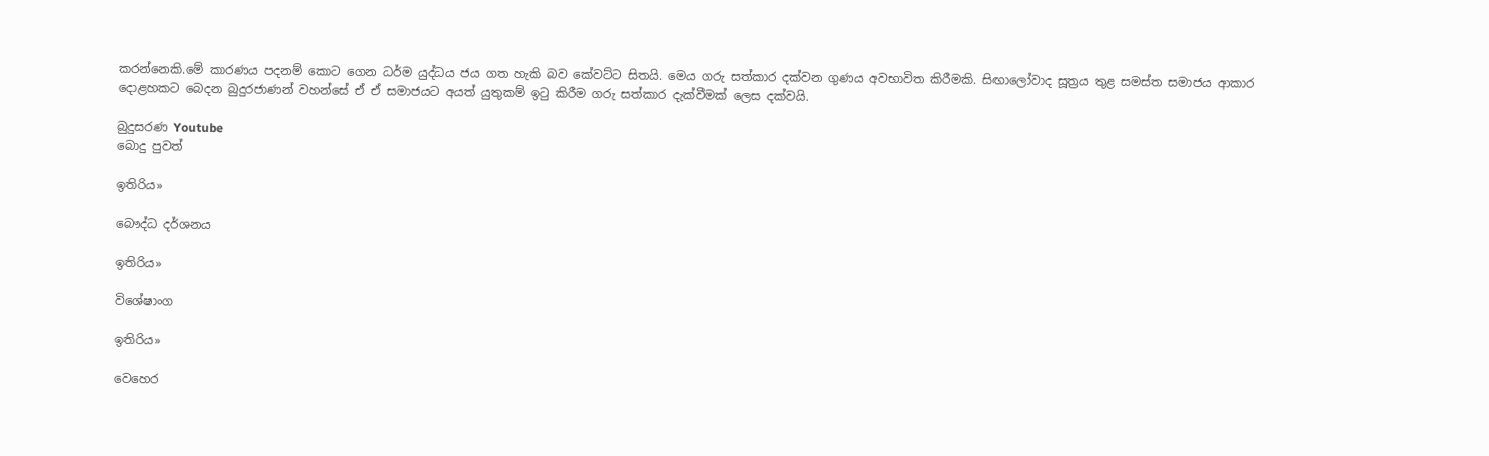කරන්නෙකි.මේ කාරණය පදනම් කොට ගෙන ධර්ම යුද්ධය ජය ගත හැකි බව කේවට්ට සිතයි. මෙය ගරු සත්කාර දක්වන ගුණය අවභාවිත කිරීමකි. සිඟාලෝවාද සූත්‍රය තුළ සමස්ත සමාජය ආකාර දොළහකට බෙදන බුදුරජාණන් වහන්සේ ඒ ඒ සමාජයට අයත් යුතුකම් ඉටු කිරීම ගරු සත්කාර දැක්වීමක් ලෙස දක්වයි.

බුදුසරණ Youtube
බොදු පුවත්

ඉතිරිය»

බෞද්ධ දර්ශනය

ඉතිරිය»

විශේෂාංග

ඉතිරිය»

වෙහෙර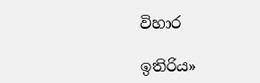විහාර

ඉතිරිය»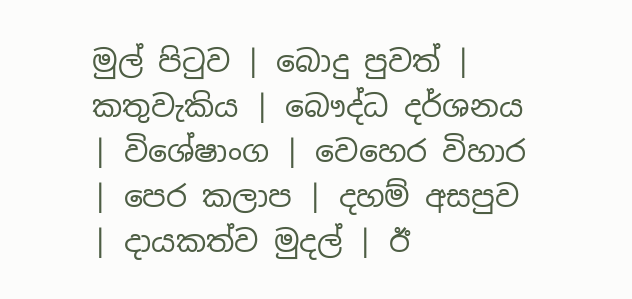මුල් පිටුව | බොදු පුවත් | කතුවැකිය | බෞද්ධ දර්ශනය | විශේෂාංග | වෙහෙර විහාර | පෙර කලාප | දහම් අසපුව | දායකත්ව මුදල් | ඊ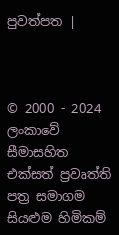පුවත්පත |



© 2000 - 2024 ලංකාවේ සීමාසහිත එක්සත් ප්‍රවෘත්ති පත්‍ර සමාගම
සියළුම හිමිකම්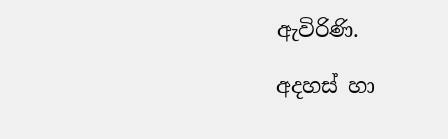ඇවිරිණි.

අදහස් හා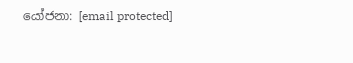යෝජනා: [email protected]